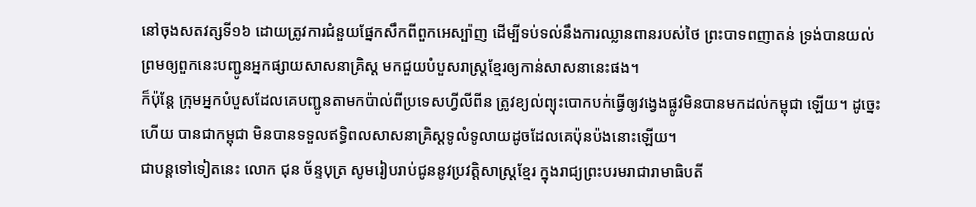នៅចុងសតវត្សទី១៦ ដោយត្រូវការជំនួយផ្នែកសឹកពីពួកអេស្ប៉ាញ ដើម្បីទប់ទល់នឹងការឈ្លានពានរបស់ថៃ ព្រះបាទពញាតន់ ទ្រង់បានយល់ព្រមឲ្យពួកនេះបញ្ជូនអ្នកផ្សាយសាសនាគ្រិស្ត មកជួយបំបួសរាស្ត្រខ្មែរឲ្យកាន់សាសនានេះផង។
ក៏ប៉ុន្តែ ក្រុមអ្នកបំបួសដែលគេបញ្ជូនតាមកប៉ាល់ពីប្រទេសហ្វីលីពីន ត្រូវខ្យល់ព្យុះបោកបក់ធ្វើឲ្យវង្វេងផ្លូវមិនបានមកដល់កម្ពុជា ឡើយ។ ដូច្នេះហើយ បានជាកម្ពុជា មិនបានទទួលឥទ្ធិពលសាសនាគ្រិស្តទូលំទូលាយដូចដែលគេប៉ុនប៉ងនោះឡើយ។
ជាបន្តទៅទៀតនេះ លោក ជុន ច័ន្ទបុត្រ សូមរៀបរាប់ជូននូវប្រវត្តិសាស្ត្រខ្មែរ ក្នុងរាជ្យព្រះបរមរាជារាមាធិបតី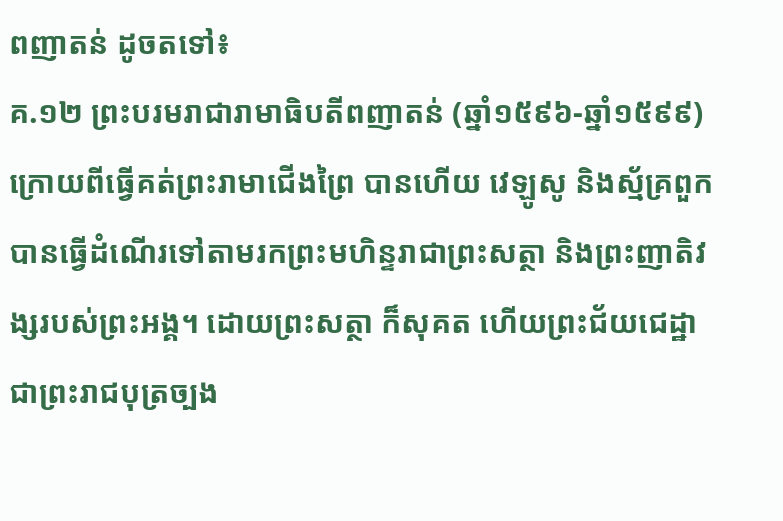ពញាតន់ ដូចតទៅ៖
គ.១២ ព្រះបរមរាជារាមាធិបតីពញាតន់ (ឆ្នាំ១៥៩៦-ឆ្នាំ១៥៩៩)
ក្រោយពីធ្វើគត់ព្រះរាមាជើងព្រៃ បានហើយ វេឡូសូ និងស្ម័គ្រពួកបានធ្វើដំណើរទៅតាមរកព្រះមហិន្ទរាជាព្រះសត្ថា និងព្រះញាតិវង្សរបស់ព្រះអង្គ។ ដោយព្រះសត្ថា ក៏សុគត ហើយព្រះជ័យជេដ្ឋា ជាព្រះរាជបុត្រច្បង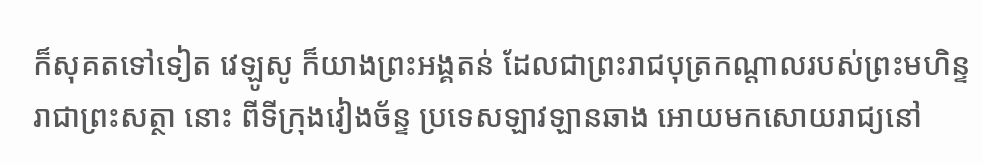ក៏សុគតទៅទៀត វេឡូសូ ក៏យាងព្រះអង្គតន់ ដែលជាព្រះរាជបុត្រកណ្ដាលរបស់ព្រះមហិន្ទរាជាព្រះសត្ថា នោះ ពីទីក្រុងវៀងច័ន្ទ ប្រទេសឡាវឡានឆាង អោយមកសោយរាជ្យនៅ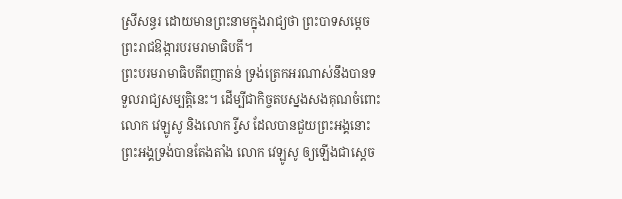ស្រីសន្ធរ ដោយមានព្រះនាមក្នុងរាជ្យថា ព្រះបាទសម្ដេចព្រះរាជឱង្ការបរមរាមាធិបតី។
ព្រះបរមរាមាធិបតីពញាតន់ ទ្រង់ត្រេកអរណាស់នឹងបានទទួលរាជ្យសម្បត្តិនេះ។ ដើម្បីជាកិច្ចតបស្នងសងគុណចំពោះ លោក វេឡូសូ និងលោក រ្វីស ដែលបានជួយព្រះអង្គនោះ ព្រះអង្គទ្រង់បានតែងតាំង លោក វេឡូសូ ឲ្យឡើងជាស្ដេច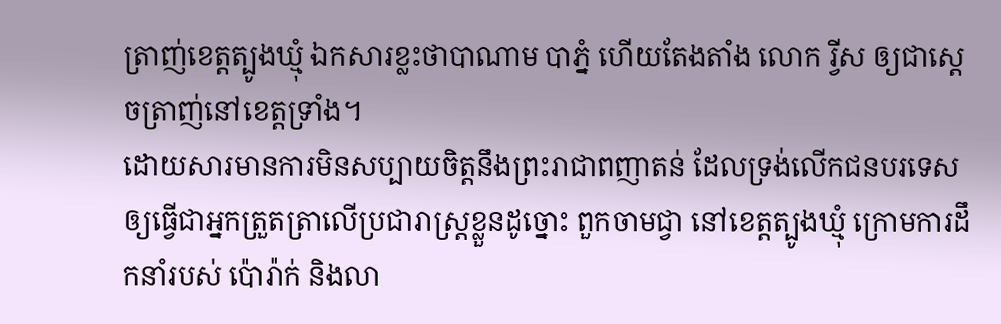ត្រាញ់ខេត្តត្បូងឃ្មុំ ឯកសារខ្លះថាបាណាម បាភ្នំ ហើយតែងតាំង លោក រ្វីស ឲ្យជាស្ដេចត្រាញ់នៅខេត្តទ្រាំង។
ដោយសារមានការមិនសប្បាយចិត្តនឹងព្រះរាជាពញាតន់ ដែលទ្រង់លើកជនបរទេសឲ្យធ្វើជាអ្នកត្រួតត្រាលើប្រជារាស្ត្រខ្លួនដូច្នោះ ពួកចាមជ្វា នៅខេត្តត្បូងឃ្មុំ ក្រោមការដឹកនាំរបស់ ប៉ោរ៉ាក់ និងលា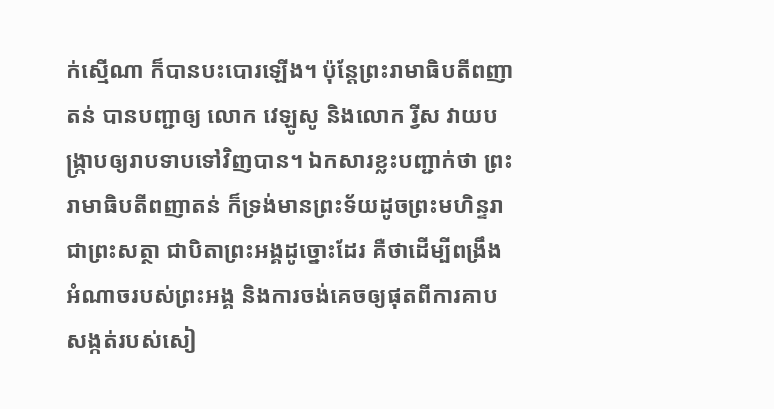ក់ស្មើណា ក៏បានបះបោរឡើង។ ប៉ុន្តែព្រះរាមាធិបតីពញាតន់ បានបញ្ជាឲ្យ លោក វេឡូសូ និងលោក រ្វីស វាយបង្ក្រាបឲ្យរាបទាបទៅវិញបាន។ ឯកសារខ្លះបញ្ជាក់ថា ព្រះរាមាធិបតីពញាតន់ ក៏ទ្រង់មានព្រះទ័យដូចព្រះមហិន្ទរាជាព្រះសត្ថា ជាបិតាព្រះអង្គដូច្នោះដែរ គឺថាដើម្បីពង្រឹងអំណាចរបស់ព្រះអង្គ និងការចង់គេចឲ្យផុតពីការគាបសង្កត់របស់សៀ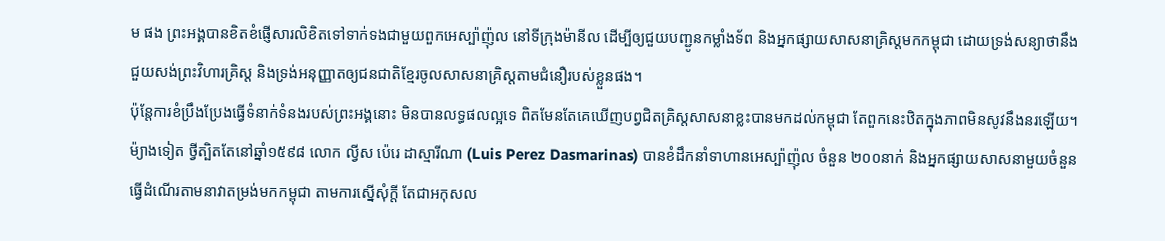ម ផង ព្រះអង្គបានខិតខំផ្ញើសារលិខិតទៅទាក់ទងជាមួយពួកអេស្ប៉ាញ៉ុល នៅទីក្រុងម៉ានីល ដើម្បីឲ្យជួយបញ្ជូនកម្លាំងទ័ព និងអ្នកផ្សាយសាសនាគ្រិស្តមកកម្ពុជា ដោយទ្រង់សន្យាថានឹងជួយសង់ព្រះវិហារគ្រិស្ត និងទ្រង់អនុញ្ញាតឲ្យជនជាតិខ្មែរចូលសាសនាគ្រិស្តតាមជំនឿរបស់ខ្លួនផង។
ប៉ុន្តែការខំប្រឹងប្រែងធ្វើទំនាក់ទំនងរបស់ព្រះអង្គនោះ មិនបានលទ្ធផលល្អទេ ពិតមែនតែគេឃើញបព្វជិតគ្រិស្តសាសនាខ្លះបានមកដល់កម្ពុជា តែពួកនេះឋិតក្នុងភាពមិនសូវនឹងនរឡើយ។ ម៉្យាងទៀត ថ្វីត្បិតតែនៅឆ្នាំ១៥៩៨ លោក ល្វីស ប៉េរេ ដាស្មារីណា (Luis Perez Dasmarinas) បានខំដឹកនាំទាហានអេស្ប៉ាញ៉ុល ចំនួន ២០០នាក់ និងអ្នកផ្សាយសាសនាមួយចំនួនធ្វើដំណើរតាមនាវាតម្រង់មកកម្ពុជា តាមការស្នើសុំក្តី តែជាអកុសល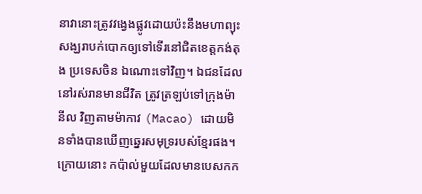នាវានោះត្រូវវង្វេងផ្លូវដោយប៉ះនឹងមហាព្យុះសង្ឃរាបក់បោកឲ្យទៅទើរនៅជិតខេត្តកង់តុង ប្រទេសចិន ឯណោះទៅវិញ។ ឯជនដែលនៅរស់រានមានជីវិត ត្រូវត្រឡប់ទៅក្រុងម៉ានីល វិញតាមម៉ាកាវ (Macao) ដោយមិនទាំងបានឃើញឆ្នេរសមុទ្ររបស់ខ្មែរផង។
ក្រោយនោះ កប៉ាល់មួយដែលមានបេសកក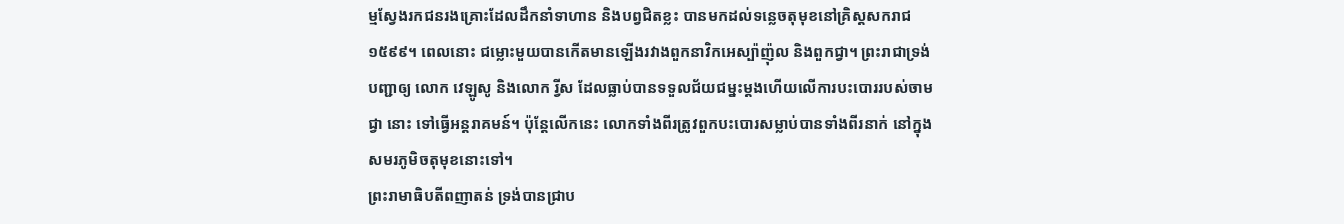ម្មស្វែងរកជនរងគ្រោះដែលដឹកនាំទាហាន និងបព្វជិតខ្លះ បានមកដល់ទន្លេចតុមុខនៅគ្រិស្ដសករាជ១៥៩៩។ ពេលនោះ ជម្លោះមួយបានកើតមានឡើងរវាងពួកនាវិកអេស្ប៉ាញ៉ុល និងពួកជ្វា។ ព្រះរាជាទ្រង់បញ្ជាឲ្យ លោក វេឡូសូ និងលោក រ្វីស ដែលធ្លាប់បានទទួលជ័យជម្នះម្តងហើយលើការបះបោររបស់ចាមជ្វា នោះ ទៅធ្វើអន្តរាគមន៍។ ប៉ុន្តែលើកនេះ លោកទាំងពីរត្រូវពួកបះបោរសម្លាប់បានទាំងពីរនាក់ នៅក្នុងសមរភូមិចតុមុខនោះទៅ។
ព្រះរាមាធិបតីពញាតន់ ទ្រង់បានជ្រាប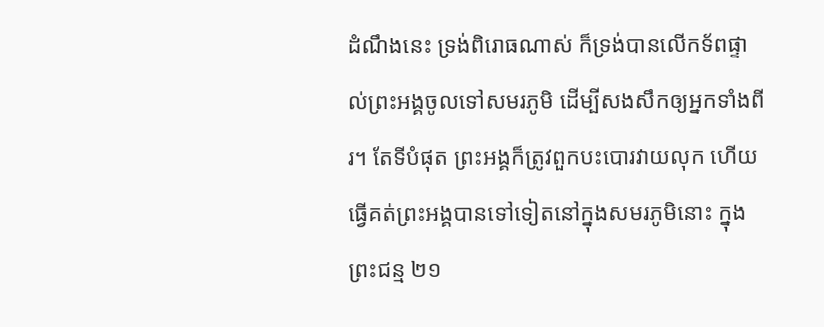ដំណឹងនេះ ទ្រង់ពិរោធណាស់ ក៏ទ្រង់បានលើកទ័ពផ្ទាល់ព្រះអង្គចូលទៅសមរភូមិ ដើម្បីសងសឹកឲ្យអ្នកទាំងពីរ។ តែទីបំផុត ព្រះអង្គក៏ត្រូវពួកបះបោរវាយលុក ហើយធ្វើគត់ព្រះអង្គបានទៅទៀតនៅក្នុងសមរភូមិនោះ ក្នុងព្រះជន្ម ២១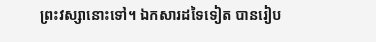ព្រះវស្សានោះទៅ។ ឯកសារដទៃទៀត បានរៀប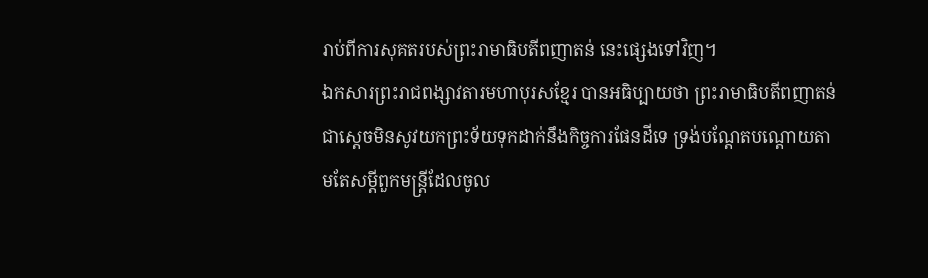រាប់ពីការសុគតរបស់ព្រះរាមាធិបតីពញាតន់ នេះផ្សេងទៅវិញ។
ឯកសារព្រះរាជពង្សាវតារមហាបុរសខ្មែរ បានអធិប្បាយថា ព្រះរាមាធិបតីពញាតន់ ជាស្ដេចមិនសូវយកព្រះទ័យទុកដាក់នឹងកិច្ចការផែនដីទេ ទ្រង់បណ្តែតបណ្តោយតាមតែសម្ដីពួកមន្ត្រីដែលចូល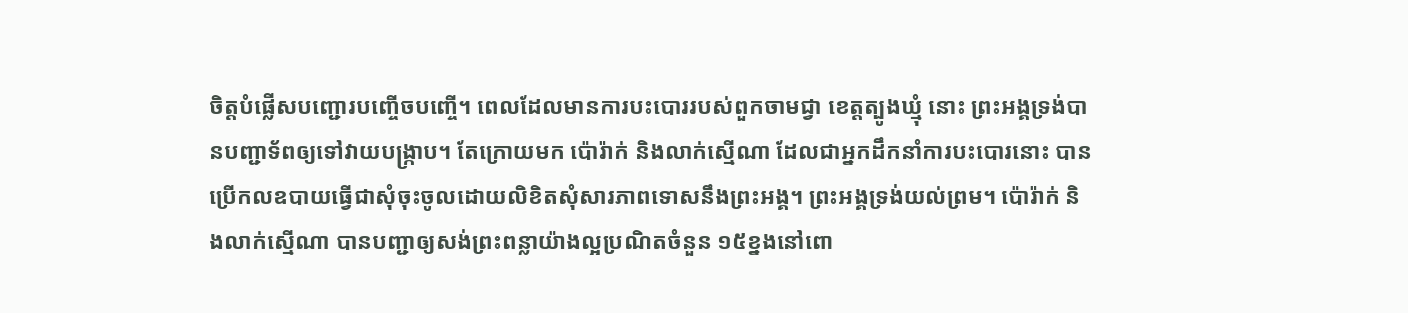ចិត្តបំផ្លើសបញ្ជោរបញ្ចើចបញ្ចើ។ ពេលដែលមានការបះបោររបស់ពួកចាមជ្វា ខេត្តត្បូងឃ្មុំ នោះ ព្រះអង្គទ្រង់បានបញ្ជាទ័ពឲ្យទៅវាយបង្ក្រាប។ តែក្រោយមក ប៉ោរ៉ាក់ និងលាក់ស្មើណា ដែលជាអ្នកដឹកនាំការបះបោរនោះ បានប្រើកលឧបាយធ្វើជាសុំចុះចូលដោយលិខិតសុំសារភាពទោសនឹងព្រះអង្គ។ ព្រះអង្គទ្រង់យល់ព្រម។ ប៉ោរ៉ាក់ និងលាក់ស្មើណា បានបញ្ជាឲ្យសង់ព្រះពន្លាយ៉ាងល្អប្រណិតចំនួន ១៥ខ្នងនៅពោ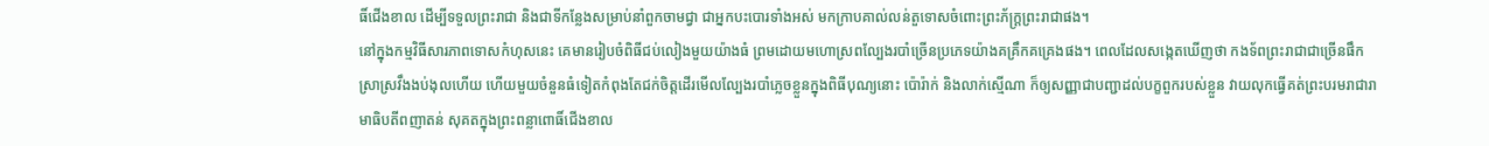ធិ៍ជើងខាល ដើម្បីទទួលព្រះរាជា និងជាទីកន្លែងសម្រាប់នាំពួកចាមជ្វា ជាអ្នកបះបោរទាំងអស់ មកក្រាបគាល់លន់តួទោសចំពោះព្រះភ័ក្ត្រព្រះរាជាផង។
នៅក្នុងកម្មវិធីសារភាពទោសកំហុសនេះ គេមានរៀបចំពិធីជប់លៀងមួយយ៉ាងធំ ព្រមដោយមហោស្រពល្បែងរបាំច្រើនប្រភេទយ៉ាងគគ្រឹកគគ្រេងផង។ ពេលដែលសង្កេតឃើញថា កងទ័ពព្រះរាជាជាច្រើនផឹកស្រាស្រវឹងងប់ងុលហើយ ហើយមួយចំនួនធំទៀតកំពុងតែជក់ចិត្តដើរមើលល្បែងរបាំភ្លេចខ្លួនក្នុងពិធីបុណ្យនោះ ប៉ោរ៉ាក់ និងលាក់ស្មើណា ក៏ឲ្យសញ្ញាជាបញ្ជាដល់បក្ខពួករបស់ខ្លួន វាយលុកធ្វើគត់ព្រះបរមរាជារាមាធិបតីពញាតន់ សុគតក្នុងព្រះពន្លាពោធិ៍ជើងខាល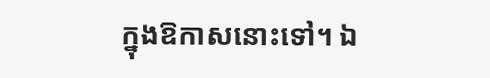ក្នុងឱកាសនោះទៅ។ ឯ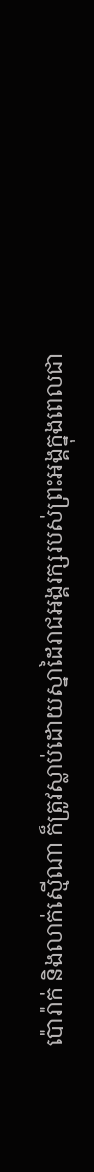ប៉ោរ៉ាក់ និងលាក់ស្មើណា ក៏ត្រូវស្លាប់ដោយស្នាដៃរាជអង្គរក្សរបស់ព្រះអង្គក្នុងពេលជា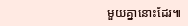មួយគ្នានោះដែរ៕